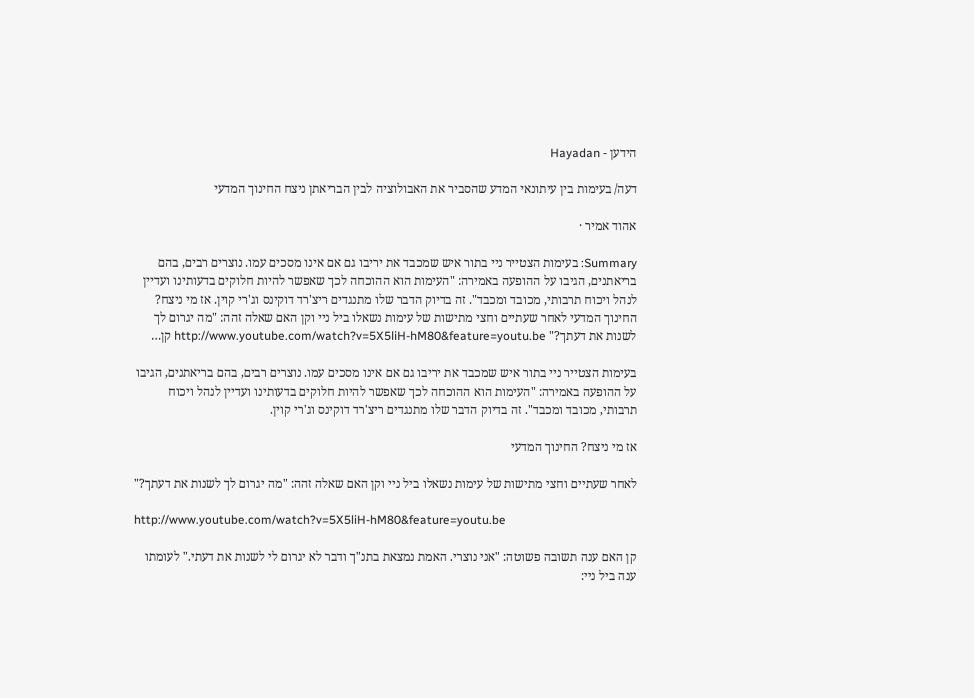הידען - Hayadan

דעה/ בעימות בין עיתונאי המדע שהסביר את האבולוציה לבין הבריאתן ניצח החינוך המדעי

אהוד אמיר ·

Summary: בעימות הצטייר ניי בתור איש שמכבד את יריבו גם אם אינו מסכים עמו. נוצרים רבים, בהם בריאתנים, הגיבו על ההופעה באמירה: "העימות הוא ההוכחה לכך שאפשר להיות חלוקים בדעותינו ועדיין לנהל ויכוח תרבותי, מכובד ומכבד". זה בדיוק הדבר שלו מתנגדים ריצ'רד דוקינס וג'רי קוין. אז מי ניצח? החינוך המדעי לאחר שעתיים וחצי מתישות של עימות נשאלו ביל ניי וקן האם שאלה זהה: "מה יגרום לך לשנות את דעתך?" http://www.youtube.com/watch?v=5X5liH-hM80&feature=youtu.be קן…

בעימות הצטייר ניי בתור איש שמכבד את יריבו גם אם אינו מסכים עמו. נוצרים רבים, בהם בריאתנים, הגיבו על ההופעה באמירה: "העימות הוא ההוכחה לכך שאפשר להיות חלוקים בדעותינו ועדיין לנהל ויכוח תרבותי, מכובד ומכבד". זה בדיוק הדבר שלו מתנגדים ריצ'רד דוקינס וג'רי קוין.

אז מי ניצח? החינוך המדעי

לאחר שעתיים וחצי מתישות של עימות נשאלו ביל ניי וקן האם שאלה זהה: "מה יגרום לך לשנות את דעתך?"

http://www.youtube.com/watch?v=5X5liH-hM80&feature=youtu.be

קן האם ענה תשובה פשוטה: "אני נוצרי. האמת נמצאת בתנ"ך ודבר לא יגרום לי לשנות את דעתי." לעומתו ענה ביל ניי: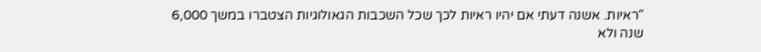"ראיות. אשנה דעתי אם יהיו ראיות לכך שכל השכבות הגאולוגיות הצטברו במשך 6,000 שנה ולא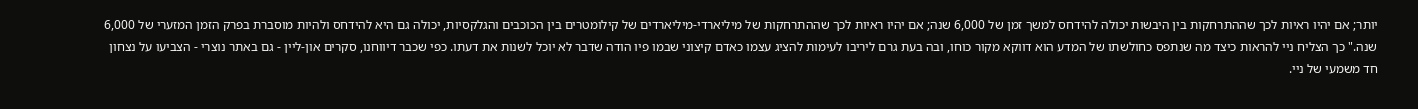יותר; אם יהיו ראיות לכך שההתרחקות בין היבשות יכולה להידחס למשך זמן של 6,000 שנה; אם יהיו ראיות לכך שההתרחקות של מיליארדי-מיליארדים של קילומטרים בין הכוכבים והגלקסיות, יכולה גם היא להידחס ולהיות מוסברת בפרק הזמן המזערי של 6,000 שנה." כך הצליח ניי להראות כיצד מה שנתפס כחולשתו של המדע הוא דווקא מקור כוחו, ובה בעת גרם ליריבו לעימות להציג עצמו כאדם קיצוני שבמו פיו הודה שדבר לא יוכל לשנות את דעתו. כפי שכבר דיווחנו, סקרים און-ליין - גם באתר נוצרי - הצביעו על נצחון חד משמעי של ניי.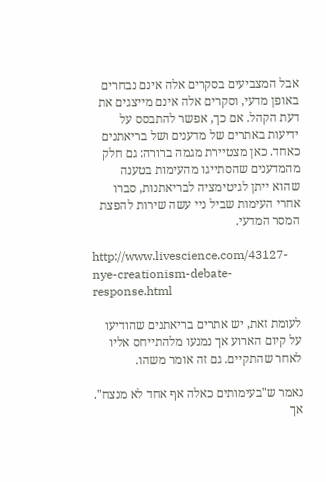אבל המצביעים בסקרים אלה אינם נבחרים באופן מדעי, וסקרים אלה אינם מייצגים את דעת הקהל. אם כך, אפשר להתבסס על ידיעות באתרים של מדענים ושל בריאתנים כאחד. כאן מצטיירת מגמה ברורה: גם חלק מהמדענים שהסתייגו מהעימות בטענה שהוא ייתן לגיטימציה לבריאתנות, סברו אחרי העימות שביל ניי עשה שירות להפצת המסר המדעי.

http://www.livescience.com/43127-nye-creationism-debate-response.html

לעומת זאת, יש אתרים בריאתנים שהודיעו על קיום הארוע אך נמנעו מלהתייחס אליו לאחר שהתקיים. גם זה אומר משהו.

נאמר ש"בעימותים כאלה אף אחד לא מנצח". אך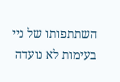השתתפותו של ניי בעימות לא נועדה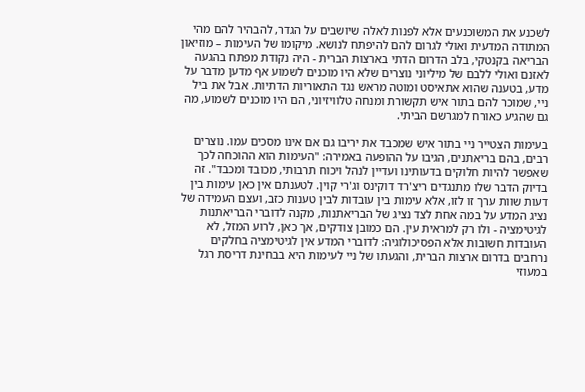לשכנע את המשוכנעים אלא לפנות לאלה שיושבים על הגדר, להבהיר להם מהי המתודה המדעית ואולי לגרום להם להיפתח לנושא. מיקומו של העימות – מוזיאון הבריאה בקנטקי, בלב הדרום הדתי בארצות הברית - היה נקודת מפתח בהגעה לאזנם ואולי ללבם של מיליוני נוצרים שלא היו מוכנים לשמוע אף מדען מדבר על מדע, בטענה שהוא אתאיסט ומוטה מראש נגד התאוריות הדתיות. אבל את ביל ניי, שמוכר להם בתור איש תקשורת ומנחה טלוויזיוני, הם היו מוכנים לשמוע, מה גם שהגיע כאורח למגרשם הביתי.

בעימות הצטייר ניי בתור איש שמכבד את יריבו גם אם אינו מסכים עמו. נוצרים רבים, בהם בריאתנים, הגיבו על ההופעה באמירה: "העימות הוא ההוכחה לכך שאפשר להיות חלוקים בדעותינו ועדיין לנהל ויכוח תרבותי, מכובד ומכבד". זה בדיוק הדבר שלו מתנגדים ריצ'רד דוקינס וג'רי קוין. לטענתם אין כאן עימות בין דעות שוות ערך זו לזו, אלא עימות בין עובדות לבין טענות כזב, ועצם העמידה של נציג המדע על במה אחת לצד נציג של הבריאתנות, מקנה לדוברי הבריאתנות לגיטימציה - ולו רק למראית עין. הם כמובן צודקים, אך כאן, לרוע המזל, לא העובדות חשובות אלא הפסיכולוגיה: לדוברי המדע אין לגיטימציה בחלקים נרחבים בדרום ארצות הברית, והגעתו של ניי לעימות היא בבחינת דריסת רגל במעוזי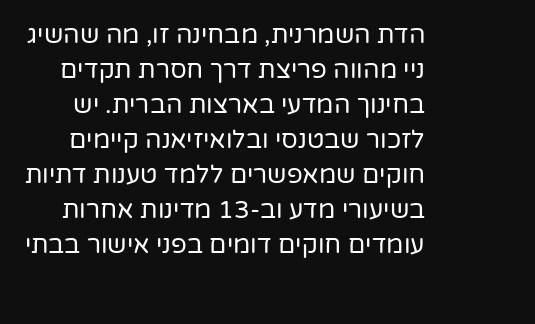הדת השמרנית, מבחינה זו, מה שהשיג ניי מהווה פריצת דרך חסרת תקדים בחינוך המדעי בארצות הברית. יש לזכור שבטנסי ובלואיזיאנה קיימים חוקים שמאפשרים ללמד טענות דתיות בשיעורי מדע וב-13 מדינות אחרות עומדים חוקים דומים בפני אישור בבתי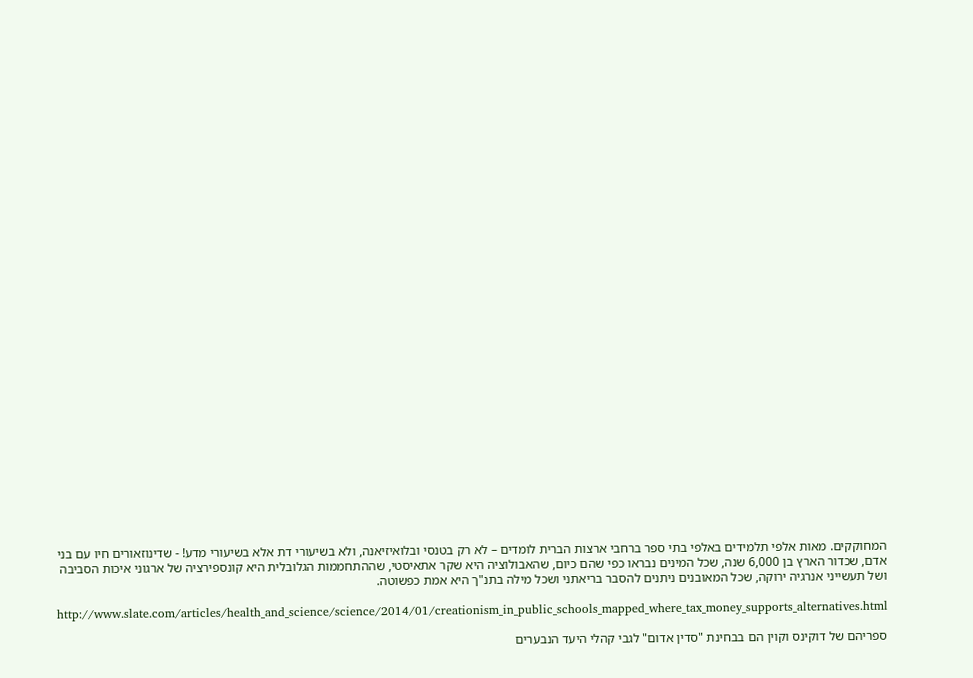המחוקקים. מאות אלפי תלמידים באלפי בתי ספר ברחבי ארצות הברית לומדים – לא רק בטנסי ובלואיזיאנה, ולא בשיעורי דת אלא בשיעורי מדע! - שדינוזאורים חיו עם בני אדם, שכדור הארץ בן 6,000 שנה, שכל המינים נבראו כפי שהם כיום, שהאבולוציה היא שקר אתאיסטי, שההתחממות הגלובלית היא קונספירציה של ארגוני איכות הסביבה ושל תעשייני אנרגיה ירוקה, שכל המאובנים ניתנים להסבר בריאתני ושכל מילה בתנ"ך היא אמת כפשוטה.

http://www.slate.com/articles/health_and_science/science/2014/01/creationism_in_public_schools_mapped_where_tax_money_supports_alternatives.html

ספריהם של דוקינס וקוין הם בבחינת "סדין אדום" לגבי קהלי היעד הנבערים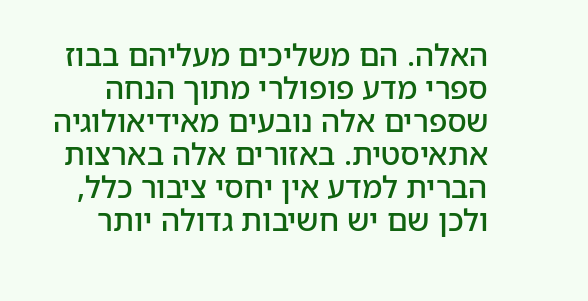האלה. הם משליכים מעליהם בבוז ספרי מדע פופולרי מתוך הנחה שספרים אלה נובעים מאידיאולוגיה אתאיסטית. באזורים אלה בארצות הברית למדע אין יחסי ציבור כלל, ולכן שם יש חשיבות גדולה יותר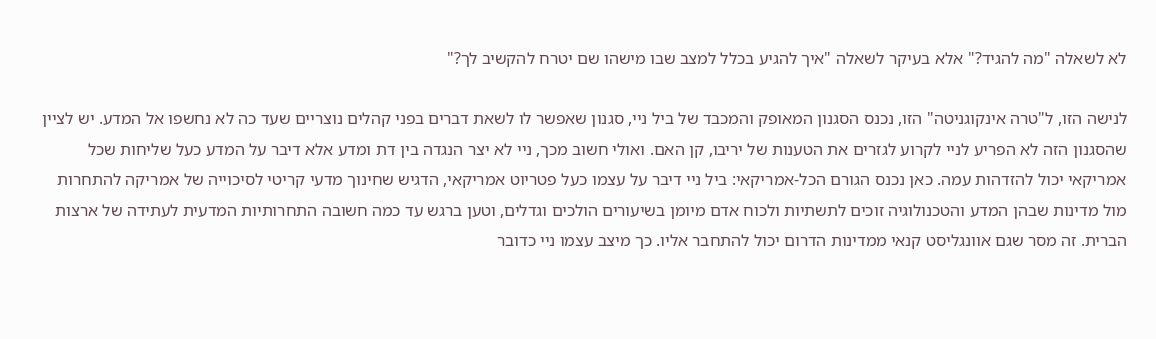לא לשאלה "מה להגיד?" אלא בעיקר לשאלה "איך להגיע בכלל למצב שבו מישהו שם יטרח להקשיב לך?"

לנישה הזו, ל"טרה אינקוגניטה" הזו, נכנס הסגנון המאופק והמכבד של ביל ניי, סגנון שאפשר לו לשאת דברים בפני קהלים נוצריים שעד כה לא נחשפו אל המדע. יש לציין שהסגנון הזה לא הפריע לניי לקרוע לגזרים את הטענות של יריבו, קן האם. ואולי חשוב מכך, ניי לא יצר הנגדה בין דת ומדע אלא דיבר על המדע כעל שליחות שכל אמריקאי יכול להזדהות עמה. כאן נכנס הגורם הכל-אמריקאי: ביל ניי דיבר על עצמו כעל פטריוט אמריקאי, הדגיש שחינוך מדעי קריטי לסיכוייה של אמריקה להתחרות מול מדינות שבהן המדע והטכנולוגיה זוכים לתשתיות ולכוח אדם מיומן בשיעורים הולכים וגדלים, וטען ברגש עד כמה חשובה התחרותיות המדעית לעתידה של ארצות הברית. זה מסר שגם אוונגליסט קנאי ממדינות הדרום יכול להתחבר אליו. כך מיצב עצמו ניי כדובר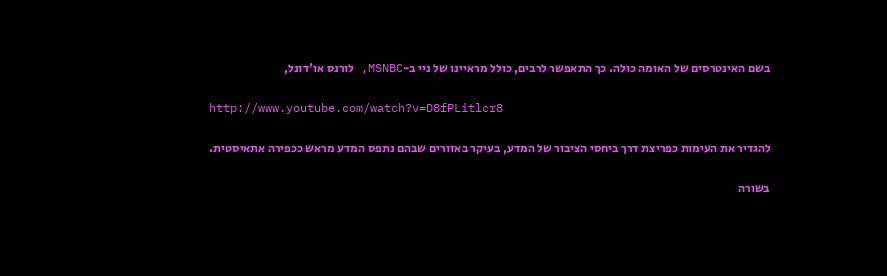בשם האינטרסים של האומה כולה. כך התאפשר לרבים, כולל מראיינו של ניי ב-MSNBC, לורנס או'דונל,

http://www.youtube.com/watch?v=D8fPLitlcr8

להגדיר את העימות כפריצת דרך ביחסי הציבור של המדע, בעיקר באזורים שבהם נתפס המדע מראש ככפירה אתאיסטית.

בשורה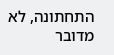התחתונה, לא מדובר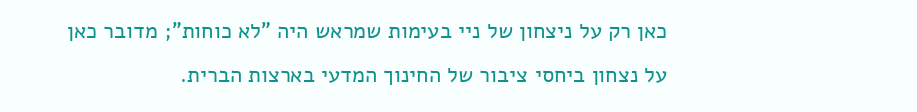כאן רק על ניצחון של ניי בעימות שמראש היה "לא כוחות"; מדובר כאן על נצחון ביחסי ציבור של החינוך המדעי בארצות הברית.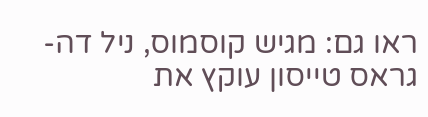ראו גם: מגיש קוסמוס, ניל דה-גראס טייסון עוקץ את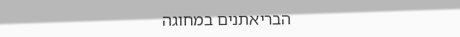הבריאתנים במחוגה